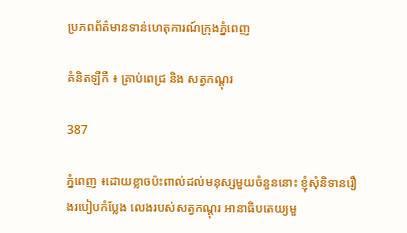ប្រភពព័ត៌មានទាន់ហេតុការណ៍ក្រុងភ្នំពេញ

គំនិតឡឺកឺ ៖ គ្រាប់ពេជ្រ និង សត្វកណ្ដុរ

387

ភ្នំពេញ ៖ដោយខ្លាចប៉ះពាល់ដល់មនុស្សមួយចំនួននោះ ខ្ញុំសុំនិទានរឿងរបៀបកំប្លែង លេងរបស់សត្វកណ្ដុរ អានាធិបតេយ្យមួ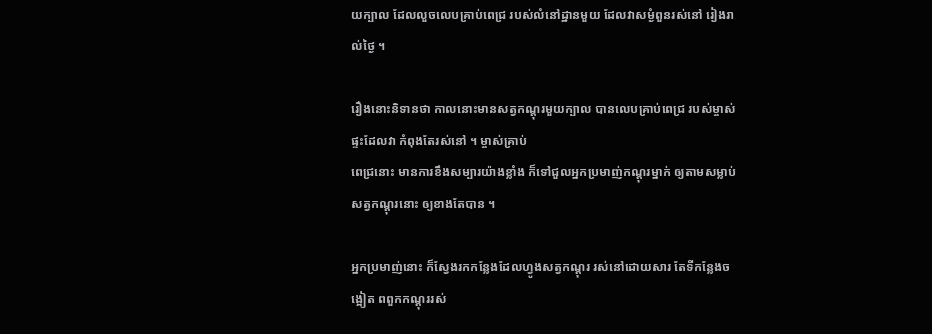យក្បាល ដែលលួចលេបគ្រាប់ពេជ្រ របស់លំនៅដ្ឋានមួយ ដែលវាសម្ងំពួនរស់នៅ រៀងរាល់ថ្ងៃ ។

រឿងនោះនិទានថា កាលនោះមានសត្វកណ្ដុរមួយក្បាល បានលេបគ្រាប់ពេជ្រ របស់ម្ចាស់ផ្ទះដែលវា កំពុងតែរស់នៅ ។ ម្ចាស់គ្រាប់
ពេជ្រនោះ មានការខឹងសម្បារយ៉ាងខ្លាំង ក៏ទៅជួលអ្នកប្រមាញ់កណ្ដុរម្នាក់ ឲ្យតាមសម្លាប់សត្វកណ្ដុរនោះ ឲ្យខាងតែបាន ។

អ្នកប្រមាញ់នោះ ក៏ស្វែងរកកន្លែងដែលហ្វូងសត្វកណ្ដុរ រស់នៅដោយសារ តែទីកន្លែងចង្អៀត ពពួកកណ្ដុររស់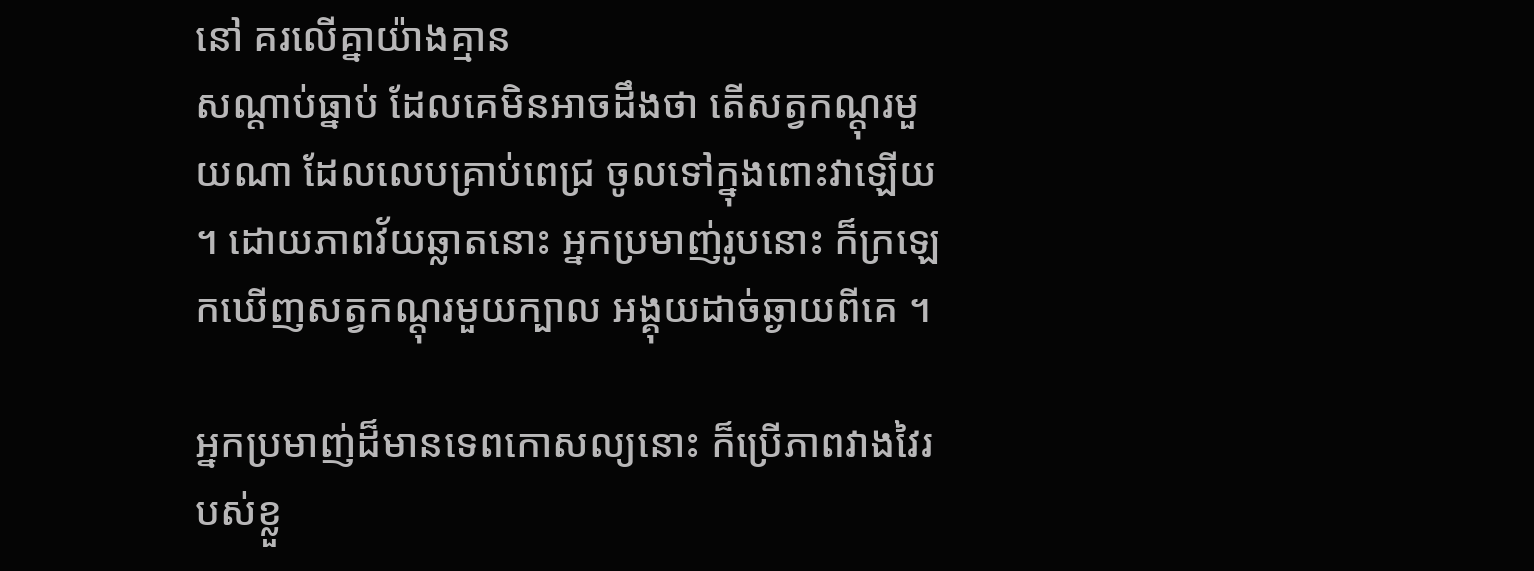នៅ គរលើគ្នាយ៉ាងគ្មាន
សណ្ដាប់ធ្នាប់ ដែលគេមិនអាចដឹងថា តើសត្វកណ្ដុរមួយណា ដែលលេបគ្រាប់ពេជ្រ ចូលទៅក្នុងពោះវាឡើយ ។ ដោយភាពវ័យឆ្លាតនោះ អ្នកប្រមាញ់រូបនោះ ក៏ក្រឡេកឃើញសត្វកណ្ដុរមួយក្បាល អង្គុយដាច់ឆ្ងាយពីគេ ។

អ្នកប្រមាញ់ដ៏មានទេពកោសល្យនោះ ក៏ប្រើភាពវាងវៃរបស់ខ្លួ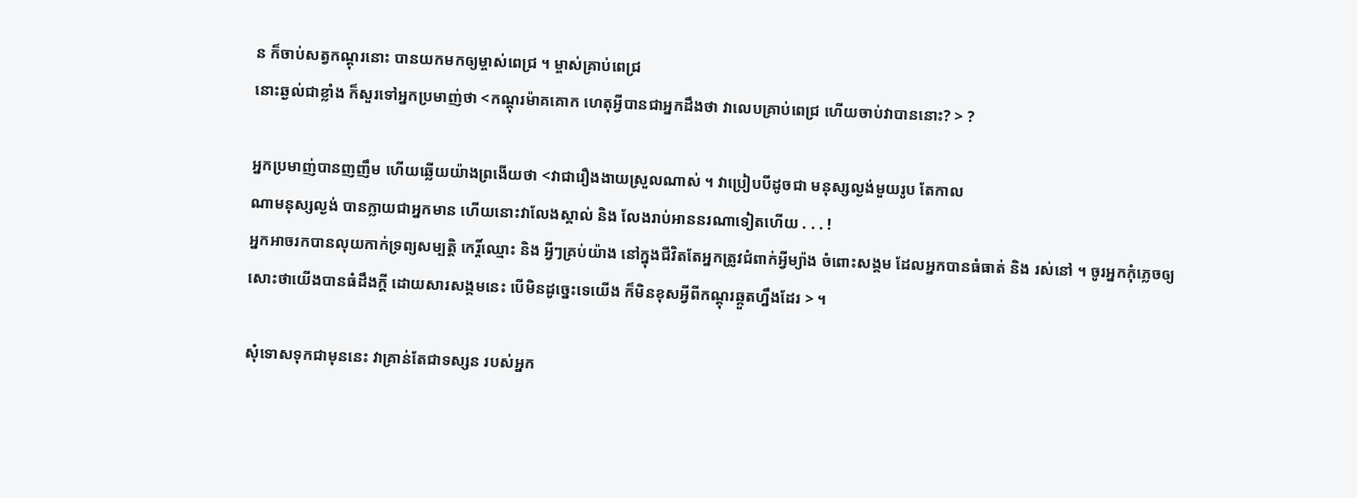ន ក៏ចាប់សត្វកណ្ដុរនោះ បានយកមកឲ្យម្ចាស់ពេជ្រ ។ ម្ចាស់គ្រាប់ពេជ្រ
នោះឆ្ងល់ជាខ្លាំង ក៏សួរទៅអ្នកប្រមាញ់ថា <កណ្ដុរម៉ាគគោក ហេតុអ្វីបានជាអ្នកដឹងថា វាលេបគ្រាប់ពេជ្រ ហើយចាប់វាបាននោះ? > ?

អ្នកប្រមាញ់បានញញឹម ហើយឆ្លើយយ៉ាងព្រងើយថា <វាជារឿងងាយស្រួលណាស់ ។ វាប្រៀបបីដូចជា មនុស្សល្ងង់មួយរូប តែកាល
ណាមនុស្សល្ងង់ បានក្លាយជាអ្នកមាន ហើយនោះវាលែងស្គាល់ និង លែងរាប់អាននរណាទៀតហើយ . . . !
អ្នកអាចរកបានលុយកាក់ទ្រព្យសម្បត្តិ កេរ្តិ៍ឈ្មោះ និង អ្វីៗគ្រប់យ៉ាង នៅក្នុងជីវិតតែអ្នកត្រូវជំពាក់អ្វីម្យ៉ាង ចំពោះសង្គម ដែលអ្នកបានធំធាត់ និង រស់នៅ ។ ចូរអ្នកកុំភ្លេចឲ្យ
សោះថាយើងបានធំដឹងក្ដី ដោយសារសង្គមនេះ បើមិនដូច្នេះទេយើង ក៏មិនខុសអ្វីពីកណ្ដុរឆ្កួតហ្នឹងដែរ > ។

សុំទោសទុកជាមុននេះ វាគ្រាន់តែជាទស្សន របស់អ្នក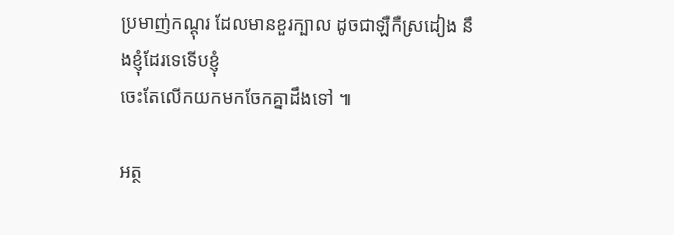ប្រមាញ់កណ្ដុរ ដែលមានខួរក្បាល ដូចជាឡឺកឺស្រដៀង នឹងខ្ញុំដែរទេទើបខ្ញុំ
ចេះតែលើកយកមកចែកគ្នាដឹងទៅ ៕

អត្ថ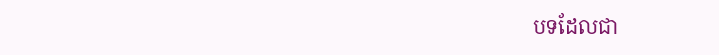បទដែលជា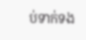ប់ទាក់ទង